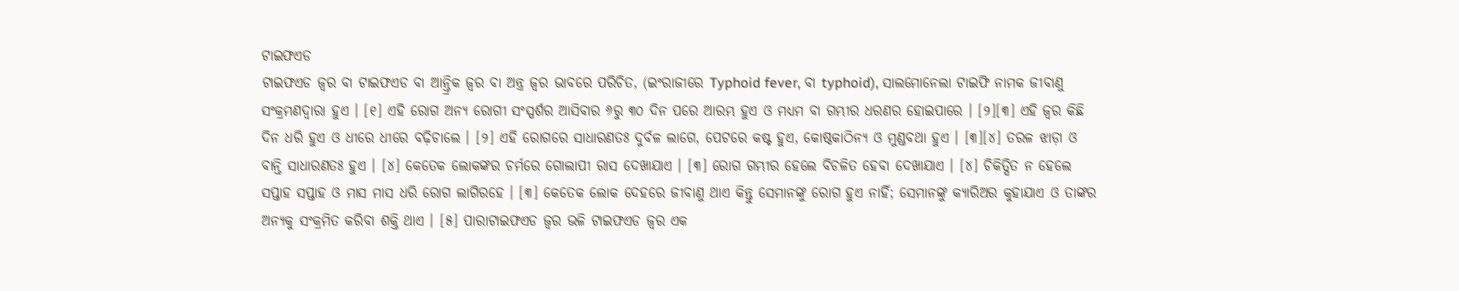ଟାଇଫଏଡ
ଟାଇଫଏଡ ଜ୍ୱର ବା ଟାଇଫଏଡ ବା ଆନ୍ତ୍ରିକ ଜ୍ୱର ବା ଅନ୍ତ୍ର ଜ୍ୱର ଭାବରେ ପରିଚିତ, (ଇଂରାଜୀରେ Typhoid fever, ବା typhoid), ସାଲମୋନେଲା ଟାଇଫି ନାମକ ଜୀବାଣୁ ସଂକ୍ରମଣଦ୍ୱାରା ହୁଏ । [୧] ଏହି ରୋଗ ଅନ୍ୟ ରୋଗୀ ସଂସ୍ପର୍ଶର ଆସିବାର ୬ରୁ ୩୦ ଦିନ ପରେ ଆରମ୍ଭ ହୁଏ ଓ ମଧ୍ୟମ ବା ଗମ୍ଭୀର ଧରଣର ହୋଇପାରେ । [୨][୩] ଏହି ଜ୍ୱର କିଛି ଦିନ ଧରି ହୁଏ ଓ ଧୀରେ ଧୀରେ ବଢ଼ିଚାଲେ । [୨] ଏହି ରୋଗରେ ସାଧାରଣତଃ ଦୁର୍ବଳ ଲାଗେ, ପେଟରେ କଷ୍ଟ ହୁଏ, କୋଷ୍ଠକାଠିନ୍ୟ ଓ ମୁଣ୍ଡବଥା ହୁଏ । [୩][୪] ତରଳ ଝାଡ଼ା ଓ ବାନ୍ତି ସାଧାରଣତଃ ହୁଏ । [୪] କେତେକ ଲୋକଙ୍କର ଚର୍ମରେ ଗୋଲାପୀ ରାସ ଦେଖାଯାଏ । [୩] ରୋଗ ଗମ୍ଭୀର ହେଲେ ବିଚଳିତ ହେବା ଦେଖାଯାଏ । [୪] ଚିକିତ୍ସିତ ନ ହେଲେ ସପ୍ତାହ ସପ୍ତାହ ଓ ମାସ ମାସ ଧରି ରୋଗ ଲାଗିରହେ । [୩] କେତେକ ଲୋକ ଦେହରେ ଜୀବାଣୁ ଥାଏ କିନ୍ତୁ ସେମାନଙ୍କୁ ରୋଗ ହୁଏ ନାହିଁ; ସେମାନଙ୍କୁ କ୍ୟାରିଅର କୁହାଯାଏ ଓ ତାଙ୍କର ଅନ୍ୟକୁ ସଂକ୍ରମିତ କରିବା ଶକ୍ତି ଥାଏ । [୫] ପାରାଟାଇଫଏଡ ଜ୍ୱର ଭଳି ଟାଇଫଏଡ ଜ୍ୱର ଏକ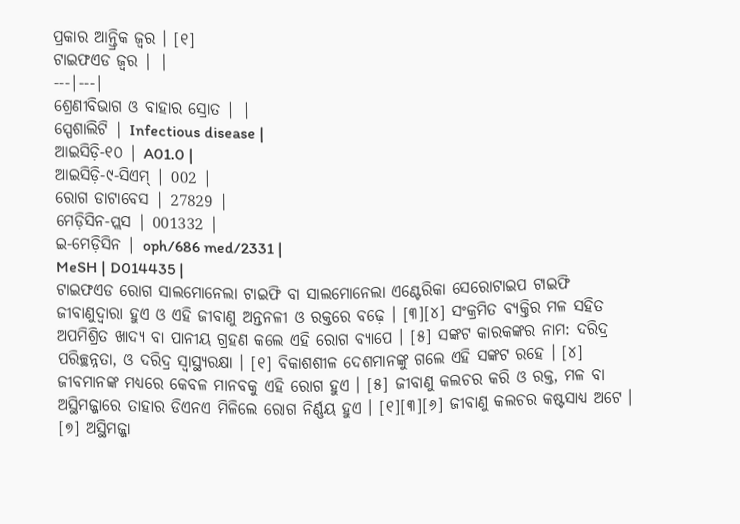ପ୍ରକାର ଆନ୍ତ୍ରିକ ଜ୍ୱର । [୧]
ଟାଇଫଏଡ ଜ୍ୱର | |
---|---|
ଶ୍ରେଣୀବିଭାଗ ଓ ବାହାର ସ୍ରୋତ | |
ସ୍ପେଶାଲିଟି | Infectious disease |
ଆଇସିଡ଼ି-୧୦ | A01.0 |
ଆଇସିଡ଼ି-୯-ସିଏମ୍ | 002 |
ରୋଗ ଡାଟାବେସ | 27829 |
ମେଡ଼ିସିନ-ପ୍ଲସ | 001332 |
ଇ-ମେଡ଼ିସିନ | oph/686 med/2331 |
MeSH | D014435 |
ଟାଇଫଏଡ ରୋଗ ସାଲମୋନେଲା ଟାଇଫି ବା ସାଲମୋନେଲା ଏଣ୍ଟେରିକା ସେରୋଟାଇପ ଟାଇଫି ଜୀବାଣୁଦ୍ୱାରା ହୁଏ ଓ ଏହି ଜୀବାଣୁ ଅନ୍ତନଳୀ ଓ ରକ୍ତରେ ବଢ଼େ । [୩][୪] ସଂକ୍ରମିତ ବ୍ୟକ୍ତିର ମଳ ସହିତ ଅପମିଶ୍ରିତ ଖାଦ୍ୟ ବା ପାନୀୟ ଗ୍ରହଣ କଲେ ଏହି ରୋଗ ବ୍ୟାପେ । [୫] ସଙ୍କଟ କାରକଙ୍କର ନାମ: ଦରିଦ୍ର ପରିଚ୍ଛନ୍ନତା, ଓ ଦରିଦ୍ର ସ୍ୱାସ୍ଥ୍ୟରକ୍ଷା । [୧] ବିକାଶଶୀଳ ଦେଶମାନଙ୍କୁ ଗଲେ ଏହି ସଙ୍କଟ ରହେ । [୪] ଜୀବମାନଙ୍କ ମଧ୍ୟରେ କେବଳ ମାନବକୁ ଏହି ରୋଗ ହୁଏ । [୫] ଜୀବାଣୁ କଲଚର କରି ଓ ରକ୍ତ, ମଳ ବା ଅସ୍ଥିମଜ୍ଜାରେ ତାହାର ଡିଏନଏ ମିଳିଲେ ରୋଗ ନିର୍ଣ୍ଣୟ ହୁଏ । [୧][୩][୬] ଜୀବାଣୁ କଲଚର କଷ୍ଟସାଧ୍ୟ ଅଟେ । [୭] ଅସ୍ଥିମଜ୍ଜା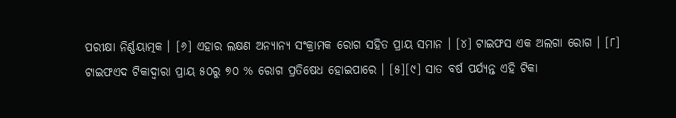ପରୀକ୍ଷା ନିର୍ଣ୍ଣୟାତ୍ମକ । [୬] ଏହାର ଲକ୍ଷଣ ଅନ୍ୟାନ୍ୟ ସଂକ୍ରାମକ ରୋଗ ସହିତ ପ୍ରାୟ ସମାନ । [୪] ଟାଇଫସ ଏକ ଅଲଗା ରୋଗ । [୮]
ଟାଇଫଏଦ ଟିକାଦ୍ୱାରା ପ୍ରାୟ ୫୦ରୁ ୭୦ % ରୋଗ ପ୍ରତିଷେଧ ହୋଇପାରେ । [୫][୯] ସାତ ବର୍ଷ ପର୍ଯ୍ୟନ୍ତ ଏହି ଟିକା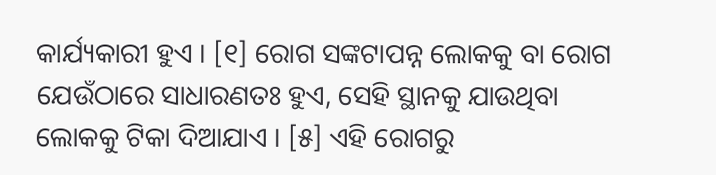କାର୍ଯ୍ୟକାରୀ ହୁଏ । [୧] ରୋଗ ସଙ୍କଟାପନ୍ନ ଲୋକକୁ ବା ରୋଗ ଯେଉଁଠାରେ ସାଧାରଣତଃ ହୁଏ, ସେହି ସ୍ଥାନକୁ ଯାଉଥିବା ଲୋକକୁ ଟିକା ଦିଆଯାଏ । [୫] ଏହି ରୋଗରୁ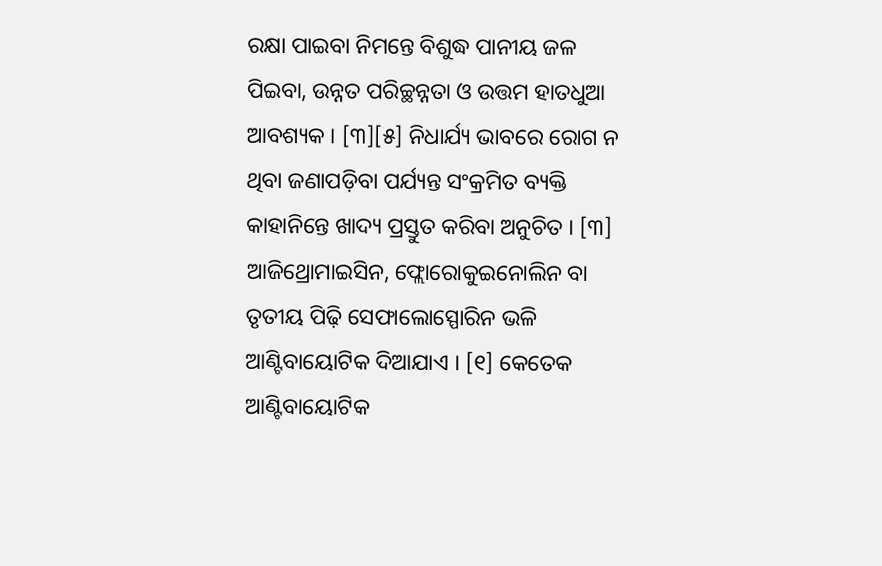ରକ୍ଷା ପାଇବା ନିମନ୍ତେ ବିଶୁଦ୍ଧ ପାନୀୟ ଜଳ ପିଇବା, ଉନ୍ନତ ପରିଚ୍ଛନ୍ନତା ଓ ଉତ୍ତମ ହାତଧୁଆ ଆବଶ୍ୟକ । [୩][୫] ନିଧାର୍ଯ୍ୟ ଭାବରେ ରୋଗ ନ ଥିବା ଜଣାପଡ଼ିବା ପର୍ଯ୍ୟନ୍ତ ସଂକ୍ରମିତ ବ୍ୟକ୍ତି କାହାନିନ୍ତେ ଖାଦ୍ୟ ପ୍ରସ୍ତୁତ କରିବା ଅନୁଚିତ । [୩] ଆଜିଥ୍ରୋମାଇସିନ, ଫ୍ଲୋରୋକୁଇନୋଲିନ ବା ତୃତୀୟ ପିଢ଼ି ସେଫାଲୋସ୍ପୋରିନ ଭଳି ଆଣ୍ଟିବାୟୋଟିକ ଦିଆଯାଏ । [୧] କେତେକ ଆଣ୍ଟିବାୟୋଟିକ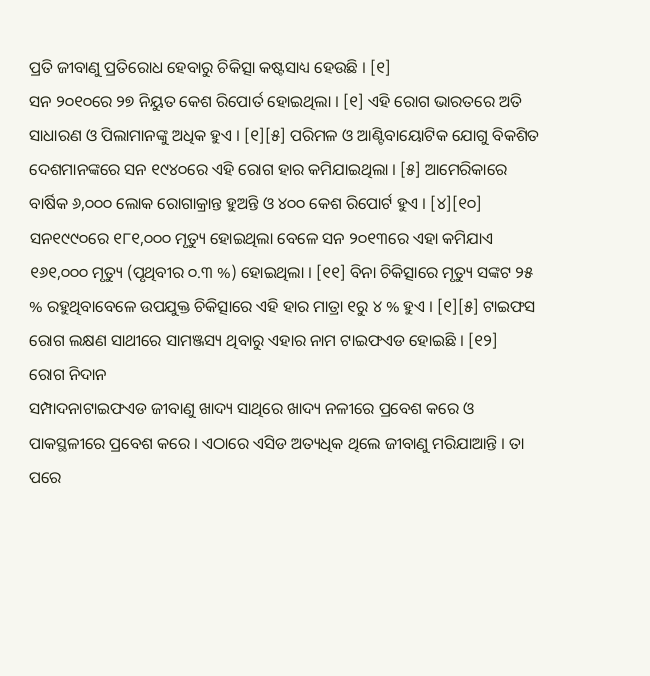ପ୍ରତି ଜୀବାଣୁ ପ୍ରତିରୋଧ ହେବାରୁ ଚିକିତ୍ସା କଷ୍ଟସାଧ୍ୟ ହେଉଛି । [୧]
ସନ ୨୦୧୦ରେ ୨୭ ନିୟୁତ କେଶ ରିପୋର୍ତ ହୋଇଥିଲା । [୧] ଏହି ରୋଗ ଭାରତରେ ଅତି ସାଧାରଣ ଓ ପିଲାମାନଙ୍କୁ ଅଧିକ ହୁଏ । [୧][୫] ପରିମଳ ଓ ଆଣ୍ଟିବାୟୋଟିକ ଯୋଗୁ ବିକଶିତ ଦେଶମାନଙ୍କରେ ସନ ୧୯୪୦ରେ ଏହି ରୋଗ ହାର କମିଯାଇଥିଲା । [୫] ଆମେରିକାରେ ବାର୍ଷିକ ୬,୦୦୦ ଲୋକ ରୋଗାକ୍ରାନ୍ତ ହୁଅନ୍ତି ଓ ୪୦୦ କେଶ ରିପୋର୍ଟ ହୁଏ । [୪][୧୦] ସନ୧୯୯୦ରେ ୧୮୧,୦୦୦ ମୃତ୍ୟୁ ହୋଇଥିଲା ବେଳେ ସନ ୨୦୧୩ରେ ଏହା କମିଯାଏ ୧୬୧,୦୦୦ ମୃତ୍ୟୁ (ପୃଥିବୀର ୦.୩ %) ହୋଇଥିଲା । [୧୧] ବିନା ଚିକିତ୍ସାରେ ମୃତ୍ୟୁ ସଙ୍କଟ ୨୫ % ରହୁଥିବାବେଳେ ଉପଯୁକ୍ତ ଚିକିତ୍ସାରେ ଏହି ହାର ମାତ୍ରା ୧ରୁ ୪ % ହୁଏ । [୧][୫] ଟାଇଫସ ରୋଗ ଲକ୍ଷଣ ସାଥୀରେ ସାମଞ୍ଜସ୍ୟ ଥିବାରୁ ଏହାର ନାମ ଟାଇଫଏଡ ହୋଇଛି । [୧୨]
ରୋଗ ନିଦାନ
ସମ୍ପାଦନାଟାଇଫଏଡ ଜୀବାଣୁ ଖାଦ୍ୟ ସାଥିରେ ଖାଦ୍ୟ ନଳୀରେ ପ୍ରବେଶ କରେ ଓ ପାକସ୍ଥଳୀରେ ପ୍ରବେଶ କରେ । ଏଠାରେ ଏସିଡ ଅତ୍ୟଧିକ ଥିଲେ ଜୀବାଣୁ ମରିଯାଆନ୍ତି । ତା ପରେ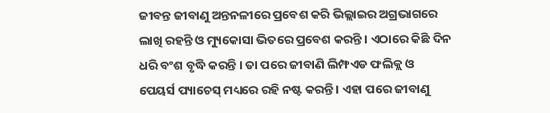ଜୀବନ୍ତ ଜୀବାଣୁ ଅନ୍ତନଳୀରେ ପ୍ରବେଶ କରି ଭିଲ୍ଲାଇର ଅଗ୍ରଭାଗରେ ଲାଖି ରହନ୍ତି ଓ ମ୍ୟୁକୋସା ଭିତରେ ପ୍ରବେଶ କରନ୍ତି । ଏଠାରେ କିଛି ଦିନ ଧରି ବଂଶ ବୃଦ୍ଧି କରନ୍ତି । ତା ପରେ ଜୀବାଣି ଲିମ୍ଫଏଡ ଫଲିକ୍ଲ ଓ ପେୟର୍ସ ପ୍ୟାଚେସ୍ ମଧ୍ୟରେ ରହି ନଷ୍ଟ କରନ୍ତି । ଏହା ପରେ ଜୀବାଣୁ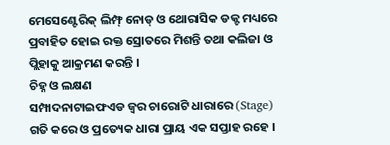ମେସେଣ୍ଟେରିକ୍ ଲିମ୍ଫ୍ ନୋଡ୍ ଓ ଥୋରାସିକ ଡକ୍ଟ ମଧ୍ୟରେ ପ୍ରବାହିତ ହୋଇ ରକ୍ତ ସ୍ରୋତରେ ମିଶନ୍ତି ତଥା କଲିଜା ଓ ପ୍ଲିହାକୁ ଆକ୍ରମଣ କରନ୍ତି ।
ଚିହ୍ନ ଓ ଲକ୍ଷଣ
ସମ୍ପାଦନାଟାଇଫଏଡ ଜ୍ୱର ଚାରୋଟି ଧାରାରେ (Stage) ଗତି କରେ ଓ ପ୍ରତ୍ୟେକ ଧାରା ପ୍ରାୟ ଏକ ସପ୍ତାହ ରହେ ।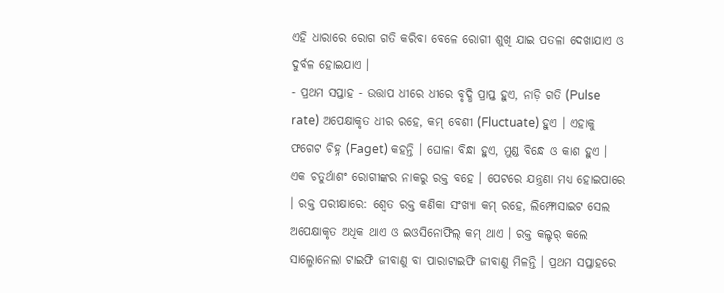ଏହି ଧାରାରେ ରୋଗ ଗତି କରିବା ବେଳେ ରୋଗୀ ଶୁଖି ଯାଇ ପତଳା ଦେଖାଯାଏ ଓ ଦୁର୍ବଳ ହୋଇଯାଏ ।
- ପ୍ରଥମ ସପ୍ତାହ - ଉତ୍ତାପ ଧୀରେ ଧୀରେ ବୃଦ୍ଧି ପ୍ରାପ୍ତ ହୁଏ, ନାଡ଼ି ଗତି (Pulse rate) ଅପେକ୍ଷାକୃତ ଧୀର ରହେ, କମ୍ ବେଶୀ (Fluctuate) ହୁଏ । ଏହାକୁ ଫଗେଟ ଚିହ୍ନ (Faget) କହନ୍ତି । ଘୋଳା ବିନ୍ଧା ହୁଏ, ମୁଣ୍ଡ ବିନ୍ଧେ ଓ କାଶ ହୁଏ । ଏକ ଚତୁର୍ଥାଶଂ ରୋଗୀଙ୍କର ନାକରୁ ରକ୍ତ ବହେ । ପେଟରେ ଯନ୍ତ୍ରଣା ମଧ୍ୟ ହୋଇପାରେ । ରକ୍ତ ପରୀକ୍ଷାରେ: ଶ୍ୱେତ ରକ୍ତ କଣିକା ସଂଖ୍ୟା କମ୍ ରହେ, ଲିମ୍ଫୋସାଇଟ ସେଲ ଅପେକ୍ଷାକୃତ ଅଧିକ ଥାଏ ଓ ଇଓସିନୋଫିଲ୍ କମ୍ ଥାଏ । ରକ୍ତ କଲ୍ଚର୍ କଲେ ସାଲ୍ମୋନେଲା ଟାଇଫି ଜୀବାଣୁ ବା ପାରାଟାଇଫି ଜୀବାଣୁ ମିଳନ୍ତି । ପ୍ରଥମ ସପ୍ତାହରେ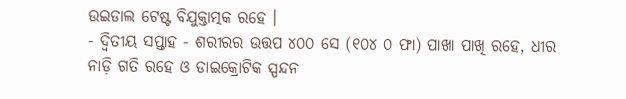ଉଇଡାଲ ଟେଷ୍ଟ ବିଯୁକ୍ତାତ୍ମକ ରହେ ।
- ଦ୍ୱିତୀୟ ସପ୍ତାହ - ଶରୀରର ଉତ୍ତପ ୪୦୦ ସେ (୧୦୪ ୦ ଫା) ପାଖା ପାଖି ରହେ, ଧୀର ନାଡ଼ି ଗତି ରହେ ଓ ଡାଇକ୍ରୋଟିକ ସ୍ପନ୍ଦନ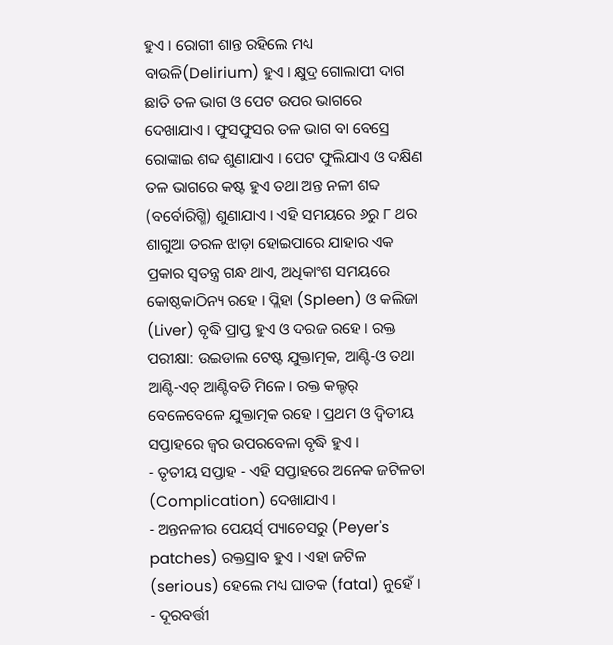ହୁଏ । ରୋଗୀ ଶାନ୍ତ ରହିଲେ ମଧ୍ୟ ବାଉଳି(Delirium) ହୁଏ । କ୍ଷୁଦ୍ର ଗୋଲାପୀ ଦାଗ ଛାତି ତଳ ଭାଗ ଓ ପେଟ ଉପର ଭାଗରେ ଦେଖାଯାଏ । ଫୁସଫୁସର ତଳ ଭାଗ ବା ବେସ୍ରେ ରୋଙ୍କାଇ ଶବ୍ଦ ଶୁଣାଯାଏ । ପେଟ ଫୁଲିଯାଏ ଓ ଦକ୍ଷିଣ ତଳ ଭାଗରେ କଷ୍ଟ ହୁଏ ତଥା ଅନ୍ତ ନଳୀ ଶବ୍ଦ (ବର୍ବୋରିଗ୍ମି) ଶୁଣାଯାଏ । ଏହି ସମୟରେ ୬ରୁ ୮ ଥର ଶାଗୁଆ ତରଳ ଝାଡ଼ା ହୋଇପାରେ ଯାହାର ଏକ ପ୍ରକାର ସ୍ୱତନ୍ତ୍ର ଗନ୍ଧ ଥାଏ, ଅଧିକାଂଶ ସମୟରେ କୋଷ୍ଠକାଠିନ୍ୟ ରହେ । ପ୍ଲିହା (Spleen) ଓ କଲିଜା (Liver) ବୃଦ୍ଧି ପ୍ରାପ୍ତ ହୁଏ ଓ ଦରଜ ରହେ । ରକ୍ତ ପରୀକ୍ଷା: ଉଇଡାଲ ଟେଷ୍ଟ ଯୁକ୍ତାତ୍ମକ, ଆଣ୍ଟି-ଓ ତଥା ଆଣ୍ଟି-ଏଚ୍ ଆଣ୍ଟିବଡି ମିଳେ । ରକ୍ତ କଲ୍ଚର୍ ବେଳେବେଳେ ଯୁକ୍ତାତ୍ମକ ରହେ । ପ୍ରଥମ ଓ ଦ୍ୱିତୀୟ ସପ୍ତାହରେ ଜ୍ୱର ଉପରବେଳା ବୃଦ୍ଧି ହୁଏ ।
- ତୃତୀୟ ସପ୍ତାହ - ଏହି ସପ୍ତାହରେ ଅନେକ ଜଟିଳତା (Complication) ଦେଖାଯାଏ ।
- ଅନ୍ତନଳୀର ପେୟର୍ସ୍ ପ୍ୟାଚେସରୁ (Peyer's patches) ରକ୍ତସ୍ରାବ ହୁଏ । ଏହା ଜଟିଳ (serious) ହେଲେ ମଧ୍ୟ ଘାତକ (fatal) ନୁହେଁ ।
- ଦୂରବର୍ତ୍ତୀ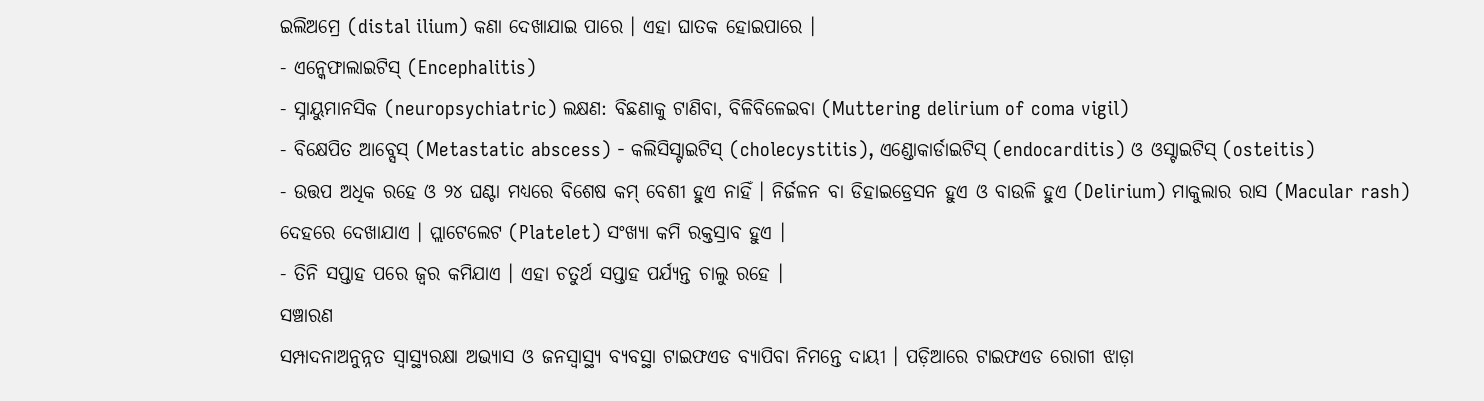ଇଲିଅମ୍ରେ (distal ilium) କଣା ଦେଖାଯାଇ ପାରେ । ଏହା ଘାତକ ହୋଇପାରେ ।
- ଏନ୍କେଫାଲାଇଟିସ୍ (Encephalitis)
- ସ୍ନାୟୁମାନସିକ (neuropsychiatric) ଲକ୍ଷଣ: ବିଛଣାକୁ ଟାଣିବା, ବିଳିବିଳେଇବା (Muttering delirium of coma vigil)
- ବିକ୍ଷେପିତ ଆବ୍ସେସ୍ (Metastatic abscess) - କଲିସିସ୍ଟାଇଟିସ୍ (cholecystitis), ଏଣ୍ଡୋକାର୍ଡାଇଟିସ୍ (endocarditis) ଓ ଓସ୍ଟାଇଟିସ୍ (osteitis)
- ଉତ୍ତପ ଅଧିକ ରହେ ଓ ୨୪ ଘଣ୍ଟା ମଧ୍ୟରେ ବିଶେଷ କମ୍ ବେଶୀ ହୁଏ ନାହିଁ । ନିର୍ଜଳନ ବା ଡିହାଇଡ୍ରେସନ ହୁଏ ଓ ବାଉଳି ହୁଏ (Delirium) ମାକୁଲାର ରାସ (Macular rash) ଦେହରେ ଦେଖାଯାଏ । ପ୍ଲାଟେଲେଟ (Platelet) ସଂଖ୍ୟା କମି ରକ୍ତସ୍ରାବ ହୁଏ ।
- ତିନି ସପ୍ତାହ ପରେ ଜ୍ୱର କମିଯାଏ । ଏହା ଚତୁର୍ଥ ସପ୍ତାହ ପର୍ଯ୍ୟନ୍ତ ଚାଲୁ ରହେ ।
ସଞ୍ଚାରଣ
ସମ୍ପାଦନାଅନୁନ୍ନତ ସ୍ୱାସ୍ଥ୍ୟରକ୍ଷା ଅଭ୍ୟାସ ଓ ଜନସ୍ୱାସ୍ଥ୍ୟ ବ୍ୟବସ୍ଥା ଟାଇଫଏଡ ବ୍ୟାପିବା ନିମନ୍ତେ ଦାୟୀ । ପଡ଼ିଆରେ ଟାଇଫଏଡ ରୋଗୀ ଝାଡ଼ା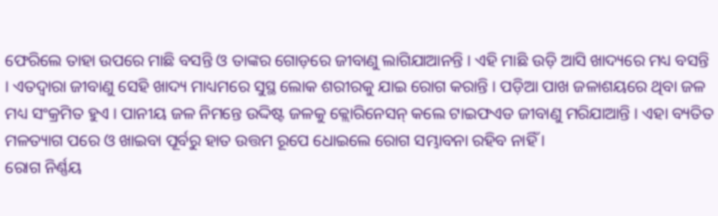ଫେରିଲେ ତାହା ଉପରେ ମାଛି ବସନ୍ତି ଓ ତାଙ୍କର ଗୋଡ଼ରେ ଜୀବାଣୁ ଲାଗିଯାଆନନ୍ତି । ଏହି ମାଛି ଉଡ଼ି ଆସି ଖାଦ୍ୟରେ ମଧ୍ୟ ବସନ୍ତି । ଏତଦ୍ୱାରା ଜୀବାଣୁ ସେହି ଖାଦ୍ୟ ମାଧ୍ୟମରେ ସୁସ୍ଥ ଲୋକ ଶରୀରକୁ ଯାଇ ରୋଗ କରାନ୍ତି । ପଡ଼ିଆ ପାଖ ଜଳାଶୟରେ ଥିବା ଜଳ ମଧ୍ୟ ସଂକ୍ରମିତ ହୁଏ । ପାନୀୟ ଜଳ ନିମନ୍ତେ ଉଦ୍ଦିଷ୍ଟ ଜଳକୁ କ୍ଲୋରିନେସନ୍ କଲେ ଟାଇଫଏଡ ଜୀବାଣୁ ମରିଯାଆନ୍ତି । ଏହା ବ୍ୟତିତ ମଳତ୍ୟାଗ ପରେ ଓ ଖାଇବା ପୂର୍ବରୁ ହାତ ଉତ୍ତମ ରୂପେ ଧୋଇଲେ ରୋଗ ସମ୍ଭାବନା ରହିବ ନାହିଁ ।
ରୋଗ ନିର୍ଣ୍ଣୟ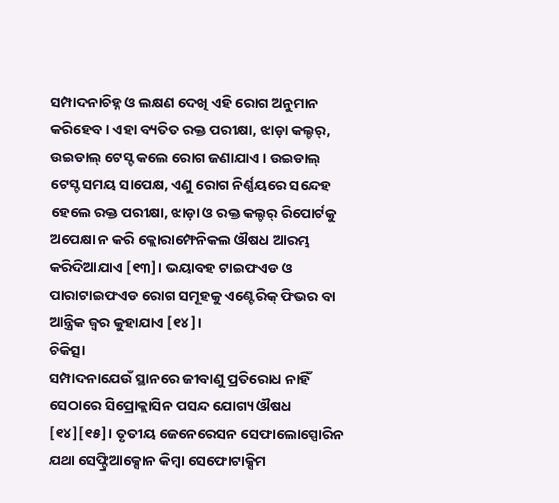ସମ୍ପାଦନାଚିହ୍ନ ଓ ଲକ୍ଷଣ ଦେଖି ଏହି ରୋଗ ଅନୁମାନ କରିହେବ । ଏହା ବ୍ୟତିତ ରକ୍ତ ପରୀକ୍ଷା, ଝାଡ଼ା କଲ୍ଚର୍, ଉଇଡାଲ୍ ଟେସ୍ଟ କଲେ ରୋଗ ଜଣାଯାଏ । ଉଇଡାଲ୍ ଟେସ୍ଟ ସମୟ ସାପେକ୍ଷ, ଏଣୁ ରୋଗ ନିର୍ଣ୍ଣୟରେ ସନ୍ଦେହ ହେଲେ ରକ୍ତ ପରୀକ୍ଷା, ଝାଡ଼ା ଓ ରକ୍ତ କଲ୍ଚର୍ ରିପୋର୍ଟକୁ ଅପେକ୍ଷା ନ କରି କ୍ଲୋରାମ୍ଫେନିକଲ ଔଷଧ ଆରମ୍ଭ କରିଦିଆଯାଏ [୧୩]। ଭୟାବହ ଟାଇଫଏଡ ଓ ପାରାଟାଇଫଏଡ ରୋଗ ସମୂହକୁ ଏଣ୍ଟେରିକ୍ ଫିଭର ବା ଆନ୍ତ୍ରିକ ଜ୍ୱର କୁହାଯାଏ [୧୪]।
ଚିକିତ୍ସା
ସମ୍ପାଦନାଯେଉଁ ସ୍ଥାନରେ ଜୀବାଣୁ ପ୍ରତିରୋଧ ନାହିଁ ସେଠାରେ ସିପ୍ରୋକ୍ଲାସିନ ପସନ୍ଦ ଯୋଗ୍ୟ ଔଷଧ [୧୪][୧୫]। ତୃତୀୟ ଜେନେରେସନ ସେଫାଲୋସ୍ପୋରିନ ଯଥା ସେଫ୍ଟ୍ରିଆକ୍ସୋନ କିମ୍ବା ସେଫୋଟାକ୍ସିମ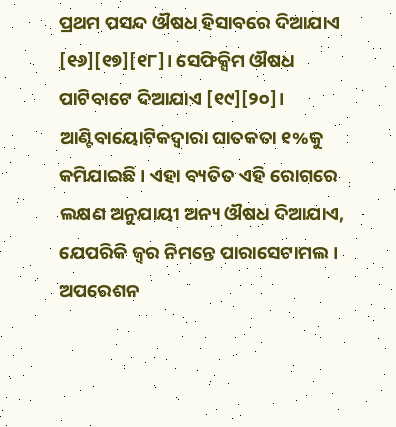ପ୍ରଥମ ପସନ୍ଦ ଔଷଧ ହିସାବରେ ଦିଆଯାଏ [୧୬][୧୭][୧୮]। ସେଫିକ୍ସିମ ଔଷଧ ପାଟିବାଟେ ଦିଆଯାଏ [୧୯][୨୦]। ଆଣ୍ଟିବାୟୋଟିକଦ୍ୱାରା ଘାତକତା ୧%କୁ କମିଯାଇଛି । ଏହା ବ୍ୟତିତ ଏହି ରୋଗରେ ଲକ୍ଷଣ ଅନୁଯାୟୀ ଅନ୍ୟ ଔଷଧ ଦିଆଯାଏ, ଯେପରିକି ଜ୍ୱର ନିମନ୍ତେ ପାରାସେଟାମଲ ।
ଅପରେଶନ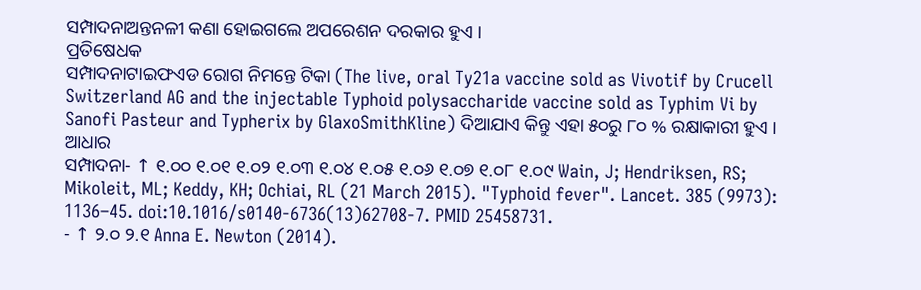ସମ୍ପାଦନାଅନ୍ତନଳୀ କଣା ହୋଇଗଲେ ଅପରେଶନ ଦରକାର ହୁଏ ।
ପ୍ରତିଷେଧକ
ସମ୍ପାଦନାଟାଇଫଏଡ ରୋଗ ନିମନ୍ତେ ଟିକା (The live, oral Ty21a vaccine sold as Vivotif by Crucell Switzerland AG and the injectable Typhoid polysaccharide vaccine sold as Typhim Vi by Sanofi Pasteur and Typherix by GlaxoSmithKline) ଦିଆଯାଏ କିନ୍ତୁ ଏହା ୫୦ରୁ ୮୦ % ରକ୍ଷାକାରୀ ହୁଏ ।
ଆଧାର
ସମ୍ପାଦନା- ↑ ୧.୦୦ ୧.୦୧ ୧.୦୨ ୧.୦୩ ୧.୦୪ ୧.୦୫ ୧.୦୬ ୧.୦୭ ୧.୦୮ ୧.୦୯ Wain, J; Hendriksen, RS; Mikoleit, ML; Keddy, KH; Ochiai, RL (21 March 2015). "Typhoid fever". Lancet. 385 (9973): 1136–45. doi:10.1016/s0140-6736(13)62708-7. PMID 25458731.
- ↑ ୨.୦ ୨.୧ Anna E. Newton (2014).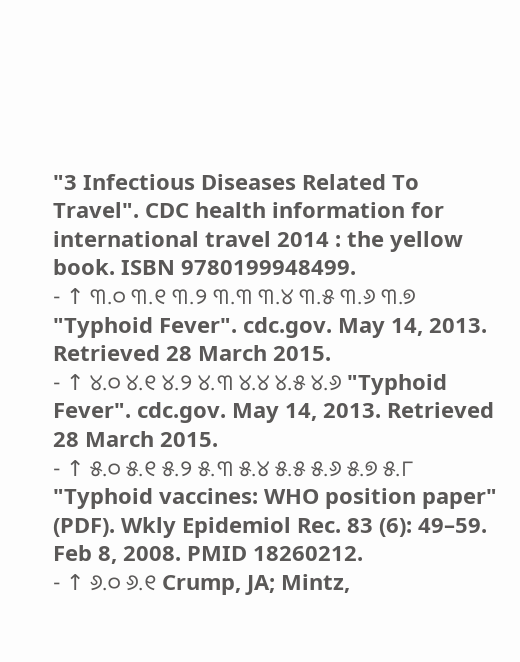"3 Infectious Diseases Related To Travel". CDC health information for international travel 2014 : the yellow book. ISBN 9780199948499.
- ↑ ୩.୦ ୩.୧ ୩.୨ ୩.୩ ୩.୪ ୩.୫ ୩.୬ ୩.୭ "Typhoid Fever". cdc.gov. May 14, 2013. Retrieved 28 March 2015.
- ↑ ୪.୦ ୪.୧ ୪.୨ ୪.୩ ୪.୪ ୪.୫ ୪.୬ "Typhoid Fever". cdc.gov. May 14, 2013. Retrieved 28 March 2015.
- ↑ ୫.୦ ୫.୧ ୫.୨ ୫.୩ ୫.୪ ୫.୫ ୫.୬ ୫.୭ ୫.୮ "Typhoid vaccines: WHO position paper" (PDF). Wkly Epidemiol Rec. 83 (6): 49–59. Feb 8, 2008. PMID 18260212.
- ↑ ୬.୦ ୬.୧ Crump, JA; Mintz,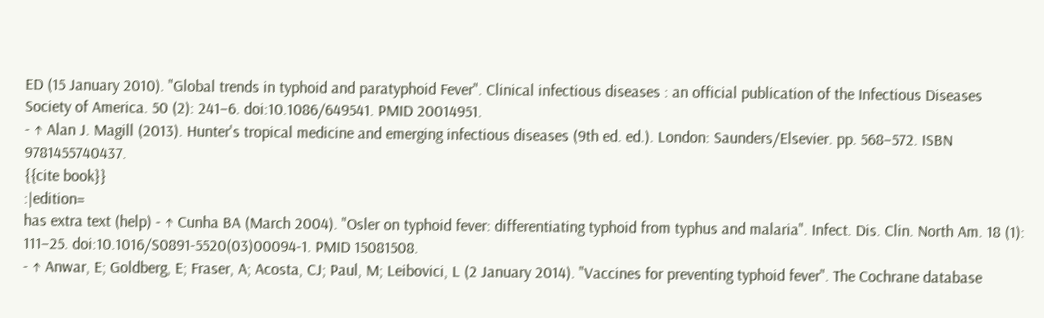ED (15 January 2010). "Global trends in typhoid and paratyphoid Fever". Clinical infectious diseases : an official publication of the Infectious Diseases Society of America. 50 (2): 241–6. doi:10.1086/649541. PMID 20014951.
- ↑ Alan J. Magill (2013). Hunter's tropical medicine and emerging infectious diseases (9th ed. ed.). London: Saunders/Elsevier. pp. 568–572. ISBN 9781455740437.
{{cite book}}
:|edition=
has extra text (help) - ↑ Cunha BA (March 2004). "Osler on typhoid fever: differentiating typhoid from typhus and malaria". Infect. Dis. Clin. North Am. 18 (1): 111–25. doi:10.1016/S0891-5520(03)00094-1. PMID 15081508.
- ↑ Anwar, E; Goldberg, E; Fraser, A; Acosta, CJ; Paul, M; Leibovici, L (2 January 2014). "Vaccines for preventing typhoid fever". The Cochrane database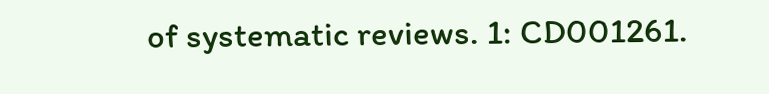of systematic reviews. 1: CD001261.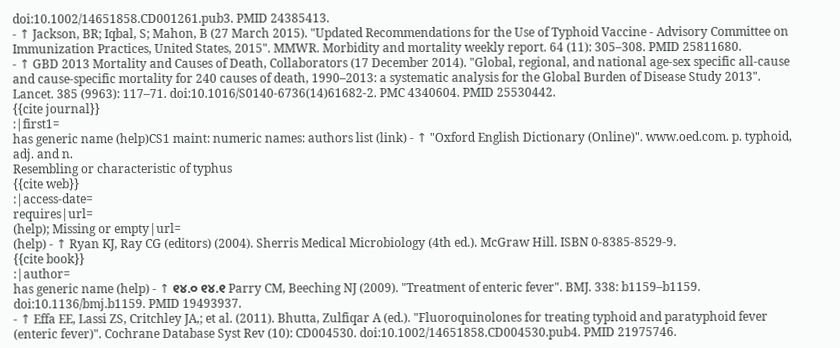doi:10.1002/14651858.CD001261.pub3. PMID 24385413.
- ↑ Jackson, BR; Iqbal, S; Mahon, B (27 March 2015). "Updated Recommendations for the Use of Typhoid Vaccine - Advisory Committee on Immunization Practices, United States, 2015". MMWR. Morbidity and mortality weekly report. 64 (11): 305–308. PMID 25811680.
- ↑ GBD 2013 Mortality and Causes of Death, Collaborators (17 December 2014). "Global, regional, and national age-sex specific all-cause and cause-specific mortality for 240 causes of death, 1990–2013: a systematic analysis for the Global Burden of Disease Study 2013". Lancet. 385 (9963): 117–71. doi:10.1016/S0140-6736(14)61682-2. PMC 4340604. PMID 25530442.
{{cite journal}}
:|first1=
has generic name (help)CS1 maint: numeric names: authors list (link) - ↑ "Oxford English Dictionary (Online)". www.oed.com. p. typhoid, adj. and n.
Resembling or characteristic of typhus
{{cite web}}
:|access-date=
requires|url=
(help); Missing or empty|url=
(help) - ↑ Ryan KJ, Ray CG (editors) (2004). Sherris Medical Microbiology (4th ed.). McGraw Hill. ISBN 0-8385-8529-9.
{{cite book}}
:|author=
has generic name (help) - ↑ ୧୪.୦ ୧୪.୧ Parry CM, Beeching NJ (2009). "Treatment of enteric fever". BMJ. 338: b1159–b1159. doi:10.1136/bmj.b1159. PMID 19493937.
- ↑ Effa EE, Lassi ZS, Critchley JA,; et al. (2011). Bhutta, Zulfiqar A (ed.). "Fluoroquinolones for treating typhoid and paratyphoid fever (enteric fever)". Cochrane Database Syst Rev (10): CD004530. doi:10.1002/14651858.CD004530.pub4. PMID 21975746.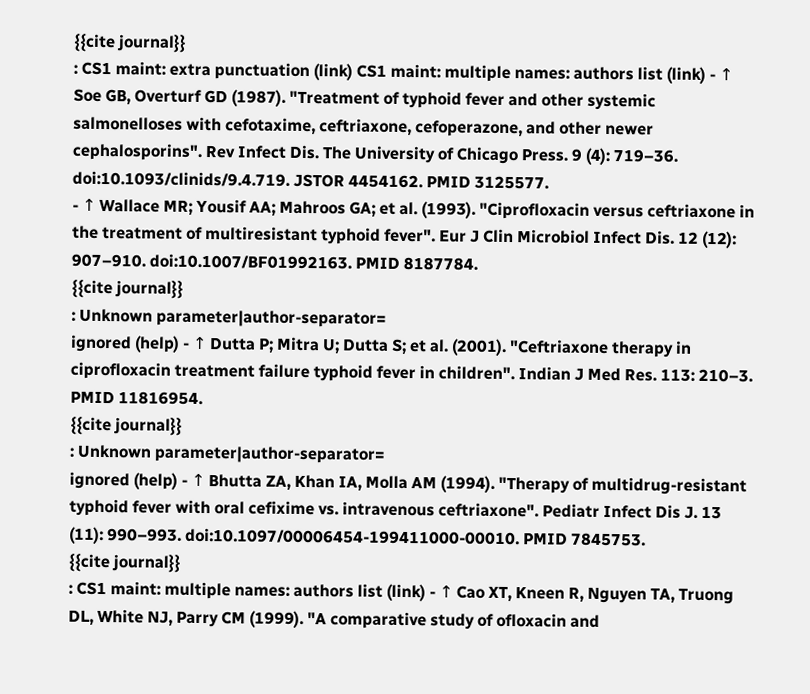{{cite journal}}
: CS1 maint: extra punctuation (link) CS1 maint: multiple names: authors list (link) - ↑ Soe GB, Overturf GD (1987). "Treatment of typhoid fever and other systemic salmonelloses with cefotaxime, ceftriaxone, cefoperazone, and other newer cephalosporins". Rev Infect Dis. The University of Chicago Press. 9 (4): 719–36. doi:10.1093/clinids/9.4.719. JSTOR 4454162. PMID 3125577.
- ↑ Wallace MR; Yousif AA; Mahroos GA; et al. (1993). "Ciprofloxacin versus ceftriaxone in the treatment of multiresistant typhoid fever". Eur J Clin Microbiol Infect Dis. 12 (12): 907–910. doi:10.1007/BF01992163. PMID 8187784.
{{cite journal}}
: Unknown parameter|author-separator=
ignored (help) - ↑ Dutta P; Mitra U; Dutta S; et al. (2001). "Ceftriaxone therapy in ciprofloxacin treatment failure typhoid fever in children". Indian J Med Res. 113: 210–3. PMID 11816954.
{{cite journal}}
: Unknown parameter|author-separator=
ignored (help) - ↑ Bhutta ZA, Khan IA, Molla AM (1994). "Therapy of multidrug-resistant typhoid fever with oral cefixime vs. intravenous ceftriaxone". Pediatr Infect Dis J. 13 (11): 990–993. doi:10.1097/00006454-199411000-00010. PMID 7845753.
{{cite journal}}
: CS1 maint: multiple names: authors list (link) - ↑ Cao XT, Kneen R, Nguyen TA, Truong DL, White NJ, Parry CM (1999). "A comparative study of ofloxacin and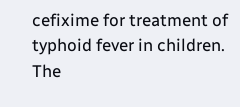cefixime for treatment of typhoid fever in children. The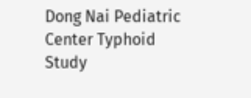Dong Nai Pediatric Center Typhoid Study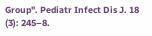Group". Pediatr Infect Dis J. 18 (3): 245–8.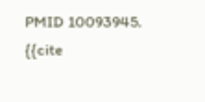PMID 10093945.
{{cite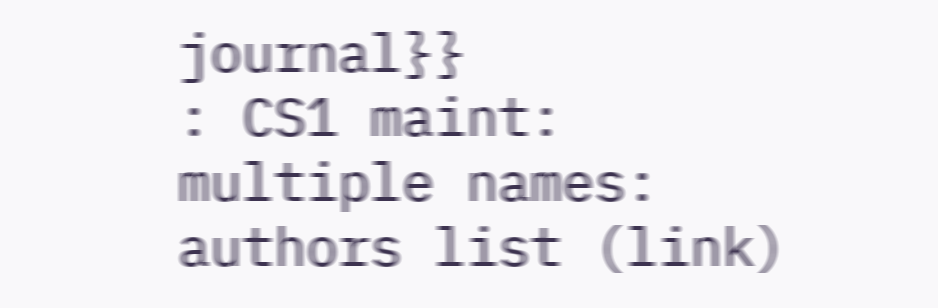journal}}
: CS1 maint: multiple names: authors list (link)